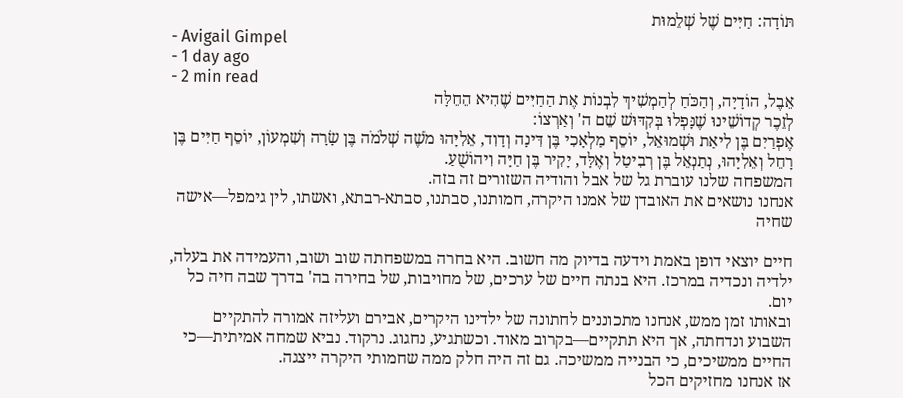תּוֹדָה: חַיִּים שֶׁל שְׁלֵמוּת
- Avigail Gimpel
- 1 day ago
- 2 min read
אֵבֶל, הוֹדָיָה, וְהַכֹּחַ לְהַמְשִׁיךְ לִבְנוֹת אֶת הַחַיִּים שֶׁהִיא הֵחֵלָּה
לְזֵכֶר קְדוֹשֵׁינוּ שֶׁנָּפְלוּ בְּקִדּוּשׁ שֵׁם ה' וְאַרְצוֹ:
אֶפְרַיִם בֶּן לִיאַת וּשְׁמוּאֵל, יוֹסֵף מַלְאָכִי בֶּן דִּינָה וְדָוִד, אֵלִיָּהוּ מֹשֶׁה שְׁלֹמֹה בֶּן שָׂרָה וְשִׁמְעוֹן, יוֹסֵף חַיִּים בֶּן רָחֵל וְאֵלִיָּהוּ, נְתַנְאֵל בֶּן רְבִיטַל וְאֶלָּד, יָקִיר בֶּן חַיָּה וִיהוֹשֻׁעַ.
המשפחה שלנו עוברת גל של אבל והודיה השזורים זה בזה.
אנחנו נושאים את האובדן של אמנו היקרה, חמותנו, סבתנו, סבתא-רבתא, ואשתו, לין גימפל—אישה שחיה

חיים יוצאי דופן באמת וידעה בדיוק מה חשוב. היא בחרה במשפחתה שוב ושוב, והעמידה את בעלה, ילדיה ונכדיה במרכז. היא בנתה חיים של ערכים, של מחויבות, של בחירה בה' בדרך שבה חיה כל יום.
ובאותו זמן ממש, אנחנו מתכוננים לחתונה של ילדינו היקרים, אבירם ועליזה אמורה להתקיים השבוע ונדחתה, אך היא תתקיים—בקרוב מאוד. וכשתגיע, נחגוג. נרקוד. נביא שמחה אמיתית—כי החיים ממשיכים, כי הבנייה ממשיכה. גם זה היה חלק ממה שחמותי היקרה ייצגה.
אז אנחנו מחזיקים הכל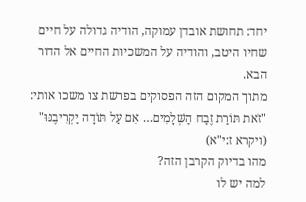יחד: תחושת אובדן עמוקה, הודיה גדולה על חיים שחיו היטב, והודיה על המשכיות החיים אל הדור הבא.
מתוך המקום הזה הפסוקים בפרשת צו משכו אותי:
"זֹאת תּוֹרַת זֶבַח הַשְּׁלָמִים… אִם עַל תּוֹדָה יַקְרִיבֶנּוּ" (ויקרא ז:י"א)
מהו בדיוק הקרבן הזה?
למה יש לו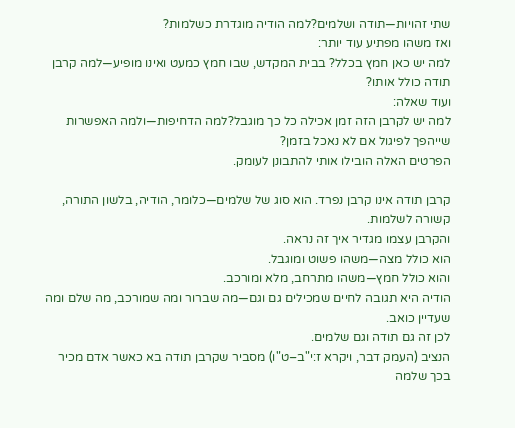שתי זהויות—תודה ושלמים?למה הודיה מוגדרת כשלמות?
ואז משהו מפתיע עוד יותר:
למה יש כאן חמץ בכלל? בבית המקדש, שבו חמץ כמעט ואינו מופיע—למה קרבן תודה כולל אותו?
ועוד שאלה:
למה יש לקרבן הזה זמן אכילה כל כך מוגבל?למה הדחיפות—ולמה האפשרות שייהפך לפיגול אם לא נאכל בזמן?
הפרטים האלה הובילו אותי להתבונן לעומק.

קרבן תודה אינו קרבן נפרד. הוא סוג של שלמים—כלומר, הודיה, בלשון התורה, קשורה לשלמות.
והקרבן עצמו מגדיר איך זה נראה.
הוא כולל מצה—משהו פשוט ומוגבל.
והוא כולל חמץ—משהו מתרחב, מלא ומורכב.
הודיה היא תגובה לחיים שמכילים גם וגם—מה שברור ומה שמורכב, מה שלם ומה שעדיין כואב.
לכן זה גם תודה וגם שלמים.
הנציב (העמק דבר, ויקרא ז:י"ב–ט"ו) מסביר שקרבן תודה בא כאשר אדם מכיר בכך שלמה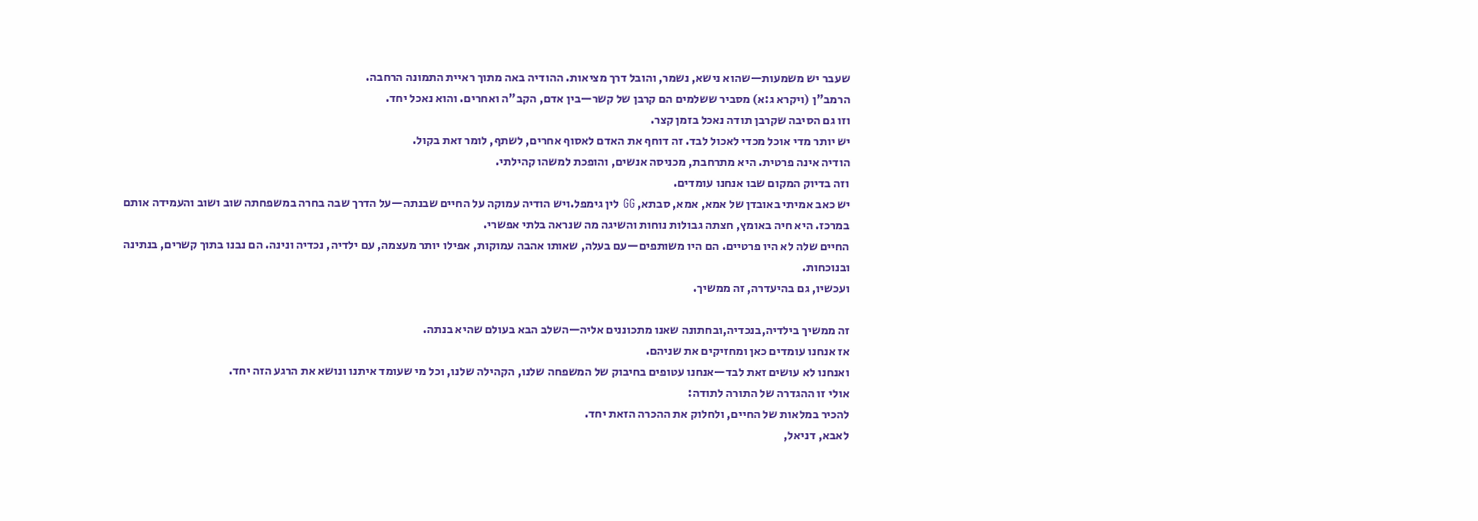שעבר יש משמעות—שהוא נישא, נשמר, והובל דרך מציאות. ההודיה באה מתוך ראיית התמונה הרחבה.
הרמב"ן (ויקרא ג:א) מסביר ששלמים הם קרבן של קשר—בין אדם, הקב"ה ואחרים. והוא נאכל יחד.
וזו גם הסיבה שקרבן תודה נאכל בזמן קצר.
יש יותר מדי אוכל מכדי לאכול לבד. זה דוחף את האדם לאסוף אחרים, לשתף, לומר זאת בקול.
הודיה אינה פרטית. היא מתרחבת, מכניסה אנשים, והופכת למשהו קהילתי.
וזה בדיוק המקום שבו אנחנו עומדים.
יש כאב אמיתי באובדן של אמא, אמא, סבתא, GG לין גימפל.ויש הודיה עמוקה על החיים שבנתה—על הדרך שבה בחרה במשפחתה שוב ושוב והעמידה אותם במרכז. היא חיה באומץ, חצתה גבולות נוחות והשיגה מה שנראה בלתי אפשרי.
החיים שלה לא היו פרטיים. הם היו משותפים—עם בעלה, שאותו אהבה עמוקות, אפילו יותר מעצמה, עם ילדיה, נכדיה ונינה. הם נבנו בתוך קשרים, בנתינה ובנוכחות.
ועכשיו, גם בהיעדרה, זה ממשיך.

זה ממשיך בילדיה,בנכדיה,ובחתונה שאנו מתכוננים אליה—השלב הבא בעולם שהיא בנתה.
אז אנחנו עומדים כאן ומחזיקים את שניהם.
ואנחנו לא עושים זאת לבד—אנחנו עטופים בחיבוק של המשפחה שלנו, הקהילה שלנו, וכל מי שעומד איתנו ונושא את הרגע הזה יחד.
אולי זו ההגדרה של התורה לתודה:
להכיר במלאות של החיים, ולחלוק את ההכרה הזאת יחד.
לאבא, דניאל,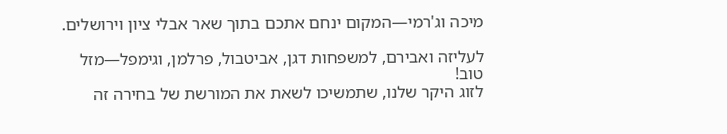מיכה וג'רמי—המקום ינחם אתכם בתוך שאר אבלי ציון וירושלים.

לעליזה ואבירם, למשפחות דגן, אביטבול, פרלמן, וגימפל—מזל טוב!
לזוג היקר שלנו, שתמשיכו לשאת את המורשת של בחירה זה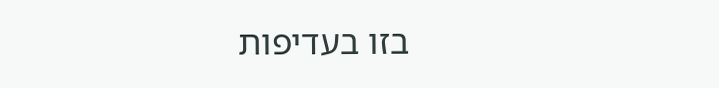בזו בעדיפות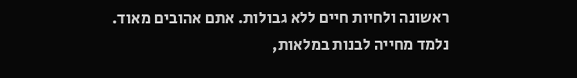ראשונה ולחיות חיים ללא גבולות. אתם אהובים מאוד.
נלמד מחייה לבנות במלאות,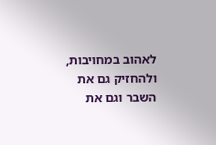לאהוב במחויבות, ולהחזיק גם את השבר וגם את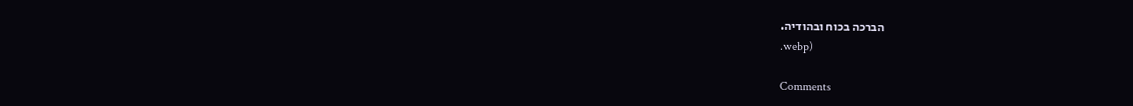הברכה בכוח ובהודיה.
.webp)

Comments